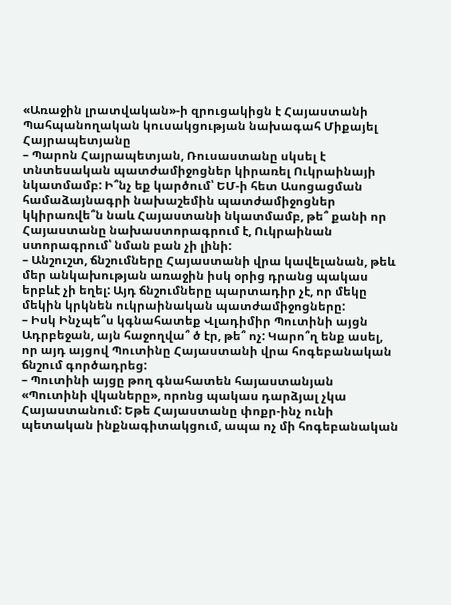«Առաջին լրատվական»-ի զրուցակիցն է Հայաստանի Պահպանողական կուսակցության նախագահ Միքայել Հայրապետյանը
– Պարոն Հայրապետյան, Ռուսաստանը սկսել է տնտեսական պատժամիջոցներ կիրառել Ուկրաինայի նկատմամբ: Ի՞նչ եք կարծում՝ ԵՄ-ի հետ Ասոցացման համաձայնագրի նախաշեմին պատժամիջոցներ կկիրառվե՞ն նաև Հայաստանի նկատմամբ, թե՞ քանի որ Հայաստանը նախաստորագրում է, Ուկրաինան ստորագրում՝ նման բան չի լինի:
– Անշուշտ, ճնշումները Հայաստանի վրա կավելանան, թեև մեր անկախության առաջին իսկ օրից դրանց պակաս երբևէ չի եղել: Այդ ճնշումները պարտադիր չէ, որ մեկը մեկին կրկնեն ուկրաինական պատժամիջոցները:
– Իսկ Ինչպե՞ս կգնահատեք Վլադիմիր Պուտինի այցն Ադրբեջան, այն հաջողվա՞ ծ էր, թե՞ ոչ: Կարո՞ղ ենք ասել, որ այդ այցով Պուտինը Հայաստանի վրա հոգեբանական ճնշում գործադրեց:
– Պուտինի այցը թող գնահատեն հայաստանյան «Պուտինի վկաները», որոնց պակաս դարձյալ չկա Հայաստանում: Եթե Հայաստանը փոքր-ինչ ունի պետական ինքնագիտակցում, ապա ոչ մի հոգեբանական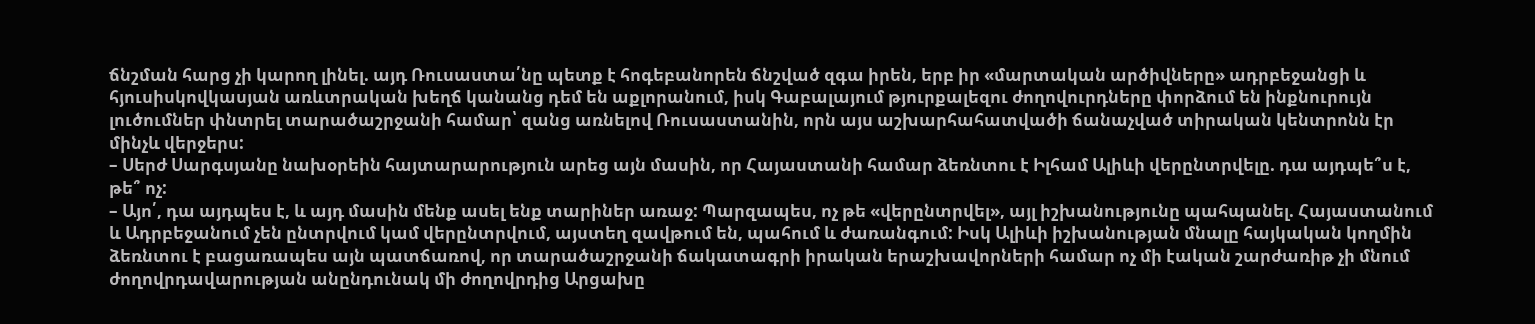ճնշման հարց չի կարող լինել. այդ Ռուսաստա՛նը պետք է հոգեբանորեն ճնշված զգա իրեն, երբ իր «մարտական արծիվները» ադրբեջանցի և հյուսիսկովկասյան առևտրական խեղճ կանանց դեմ են աքլորանում, իսկ Գաբալայում թյուրքալեզու ժողովուրդները փորձում են ինքնուրույն լուծումներ փնտրել տարածաշրջանի համար՝ զանց առնելով Ռուսաստանին, որն այս աշխարհահատվածի ճանաչված տիրական կենտրոնն էր մինչև վերջերս:
– Սերժ Սարգսյանը նախօրեին հայտարարություն արեց այն մասին, որ Հայաստանի համար ձեռնտու է Իլհամ Ալիևի վերընտրվելը. դա այդպե՞ս է, թե՞ ոչ:
– Այո՛, դա այդպես է, և այդ մասին մենք ասել ենք տարիներ առաջ: Պարզապես, ոչ թե «վերընտրվել», այլ իշխանությունը պահպանել. Հայաստանում և Ադրբեջանում չեն ընտրվում կամ վերընտրվում, այստեղ զավթում են, պահում և ժառանգում: Իսկ Ալիևի իշխանության մնալը հայկական կողմին ձեռնտու է բացառապես այն պատճառով, որ տարածաշրջանի ճակատագրի իրական երաշխավորների համար ոչ մի էական շարժառիթ չի մնում ժողովրդավարության անընդունակ մի ժողովրդից Արցախը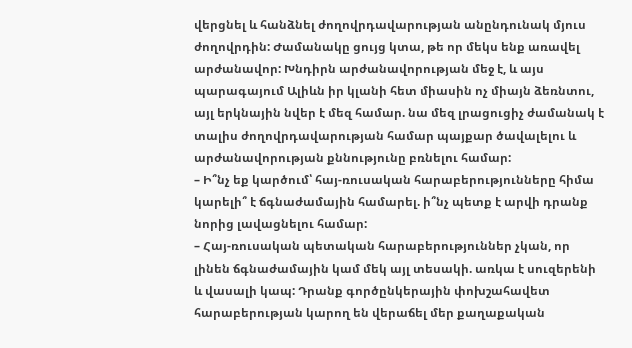վերցնել և հանձնել ժողովրդավարության անընդունակ մյուս ժողովրդին: Ժամանակը ցույց կտա, թե որ մեկս ենք առավել արժանավոր: Խնդիրն արժանավորության մեջ է, և այս պարագայում Ալիևն իր կլանի հետ միասին ոչ միայն ձեռնտու, այլ երկնային նվեր է մեզ համար. նա մեզ լրացուցիչ ժամանակ է տալիս ժողովրդավարության համար պայքար ծավալելու և արժանավորության քննությունը բռնելու համար:
– Ի՞նչ եք կարծում՝ հայ-ռուսական հարաբերությունները հիմա կարելի՞ է ճգնաժամային համարել. ի՞նչ պետք է արվի դրանք նորից լավացնելու համար:
– Հայ-ռուսական պետական հարաբերություններ չկան, որ լինեն ճգնաժամային կամ մեկ այլ տեսակի. առկա է սուզերենի և վասալի կապ: Դրանք գործընկերային փոխշահավետ հարաբերության կարող են վերաճել մեր քաղաքական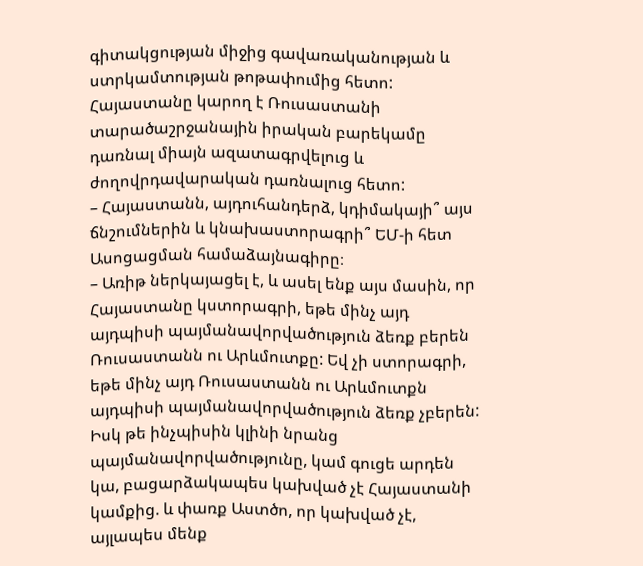գիտակցության միջից գավառականության և ստրկամտության թոթափումից հետո: Հայաստանը կարող է Ռուսաստանի տարածաշրջանային իրական բարեկամը դառնալ միայն ազատագրվելուց և ժողովրդավարական դառնալուց հետո:
– Հայաստանն, այդուհանդերձ, կդիմակայի՞ այս ճնշումներին և կնախաստորագրի՞ ԵՄ-ի հետ Ասոցացման համաձայնագիրը։
– Առիթ ներկայացել է, և ասել ենք այս մասին, որ Հայաստանը կստորագրի, եթե մինչ այդ այդպիսի պայմանավորվածություն ձեռք բերեն Ռուսաստանն ու Արևմուտքը: Եվ չի ստորագրի, եթե մինչ այդ Ռուսաստանն ու Արևմուտքն այդպիսի պայմանավորվածություն ձեռք չբերեն: Իսկ թե ինչպիսին կլինի նրանց պայմանավորվածությունը, կամ գուցե արդեն կա, բացարձակապես կախված չէ Հայաստանի կամքից. և փառք Աստծո, որ կախված չէ, այլապես մենք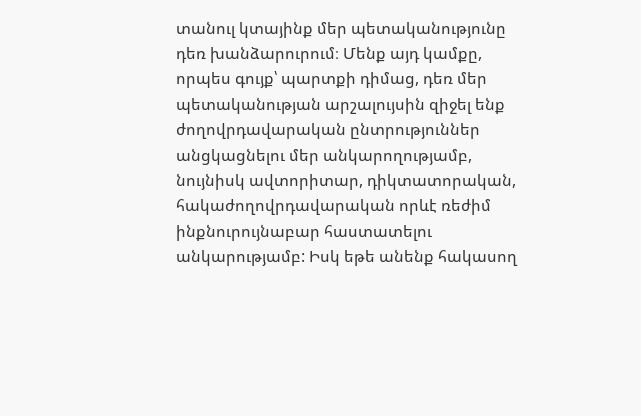տանուլ կտայինք մեր պետականությունը դեռ խանձարուրում։ Մենք այդ կամքը, որպես գույք՝ պարտքի դիմաց, դեռ մեր պետականության արշալույսին զիջել ենք ժողովրդավարական ընտրություններ անցկացնելու մեր անկարողությամբ, նույնիսկ ավտորիտար, դիկտատորական, հակաժողովրդավարական որևէ ռեժիմ ինքնուրույնաբար հաստատելու անկարությամբ: Իսկ եթե անենք հակասող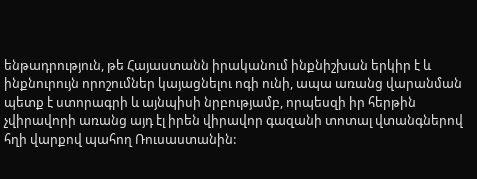ենթադրություն, թե Հայաստանն իրականում ինքնիշխան երկիր է և ինքնուրույն որոշումներ կայացնելու ոգի ունի, ապա առանց վարանման պետք է ստորագրի և այնպիսի նրբությամբ, որպեսզի իր հերթին չվիրավորի առանց այդ էլ իրեն վիրավոր գազանի տոտալ վտանգներով հղի վարքով պահող Ռուսաստանին: